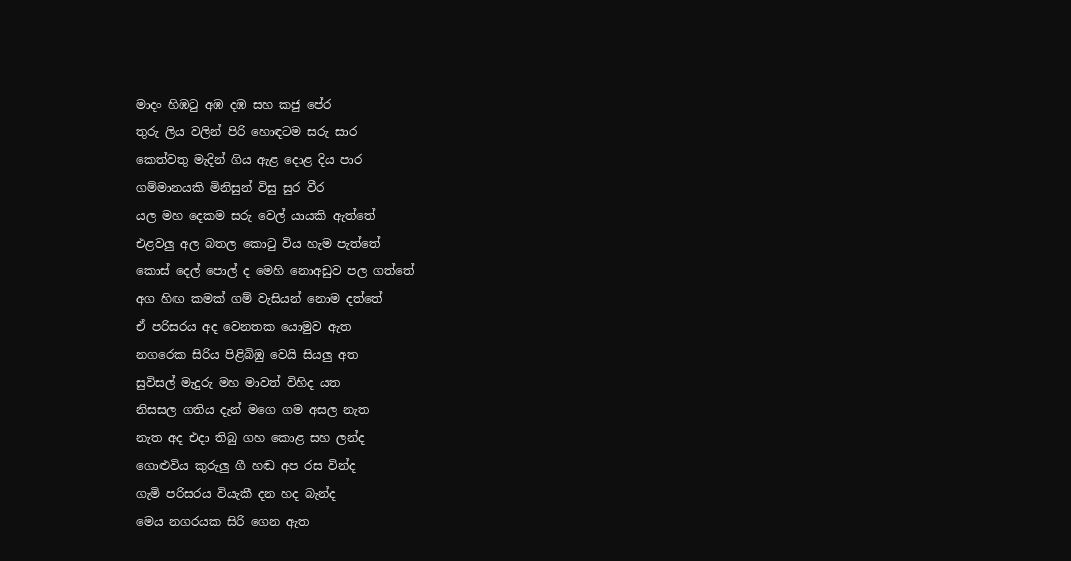මාදං හිඹටු අඹ දඹ සහ කජු පේර
තුරු ලිය වලින් පිරි හොඳටම සරු සාර
කෙත්වතු මැදින් ගිය ඇළ දොළ දිය පාර
ගම්මානයකි මිනිසුන් විසු සුර වීර
යල මහ දෙකම සරු වෙල් යායකි ඇත්තේ
එළවලු අල බතල කොටු විය හැම පැත්තේ
කොස් දෙල් පොල් ද මෙහි නොඅඩුව පල ගත්තේ
අග හිඟ කමක් ගම් වැසියන් නොම දත්තේ
ඒ පරිසරය අද වෙනතක යොමුව ඇත
නගරෙක සිරිය පිළිබිඹු වෙයි සියලු අත
සුවිසල් මැදුරු මහ මාවත් විහිද යත
නිසසල ගතිය දැන් මගෙ ගම අසල නැත
නැත අද එදා තිබු ගහ කොළ සහ ලන්ද
ගොළුවිය කුරුලු ගී හඬ අප රස වින්ද
ගැමි පරිසරය වියැකී දන හද බැන්ද
මෙය නගරයක සිරි ගෙන ඇත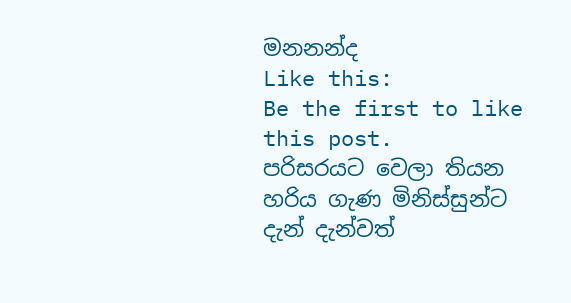මනනන්ද
Like this:
Be the first to like this post.
පරිසරයට වෙලා තියන හරිය ගැණ මිනිස්සුන්ට දැන් දැන්වත්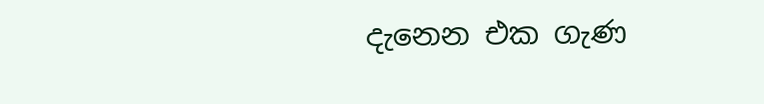දැනෙන එක ගැණ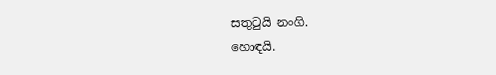සතුටුයි නංගි.
හොඳයි.